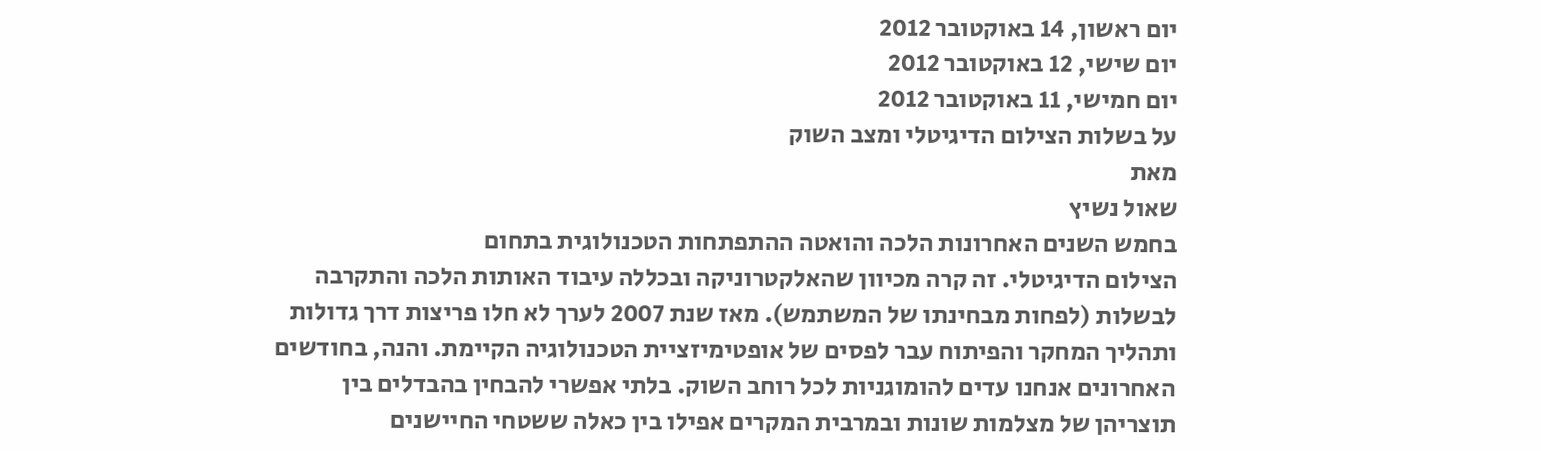יום ראשון, 14 באוקטובר 2012
יום שישי, 12 באוקטובר 2012
יום חמישי, 11 באוקטובר 2012
על בשלות הצילום הדיגיטלי ומצב השוק
מאת
שאול נשיץ
בחמש השנים האחרונות הלכה והואטה ההתפתחות הטכנולוגית בתחום
הצילום הדיגיטלי. זה קרה מכיוון שהאלקטרוניקה ובכללה עיבוד האותות הלכה והתקרבה
לבשלות (לפחות מבחינתו של המשתמש). מאז שנת 2007 לערך לא חלו פריצות דרך גדולות
ותהליך המחקר והפיתוח עבר לפסים של אופטימיזציית הטכנולוגיה הקיימת. והנה, בחודשים
האחרונים אנחנו עדים להומוגניות לכל רוחב השוק. בלתי אפשרי להבחין בהבדלים בין
תוצריהן של מצלמות שונות ובמרבית המקרים אפילו בין כאלה ששטחי החיישנים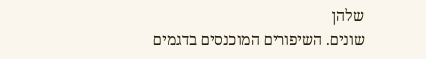שלהן
שונים. השיפורים המוכנסים בדגמים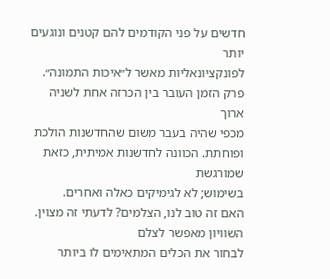חדשים על פני הקודמים להם קטנים ונוגעים יותר
לפונקציונאליות מאשר ל״איכות התמונה״. פרק הזמן העובר בין הכרזה אחת לשניה ארוך
מכפי שהיה בעבר משום שהחדשנות הולכת ופוחתת. הכוונה לחדשנות אמיתית, כזאת שמורגשת
בשימוש; לא לגימיקים כאלה ואחרים.
האם זה טוב לנו, הצלמים? לדעתי זה מצוין. השוויון מאפשר לצלם
לבחור את הכלים המתאימים לו ביותר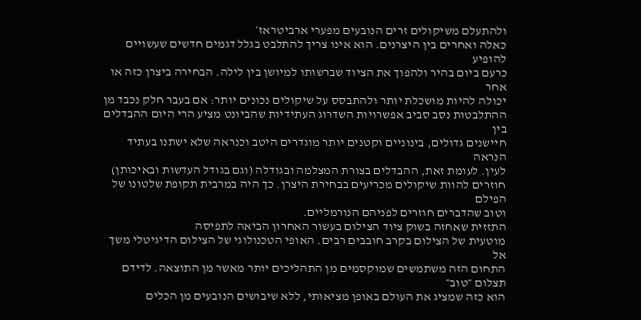ולהתעלם משיקולים זרים הנובעים מפערי ארביטראז׳
כאלה ואחרים בין היצרנים. הוא אינו צריך להתלבט בגלל דגמים חדשים שעשויים להופיע
כרעם ביום בהיר ולהפוך את הציוד שברשותו למיושן בין לילה. הבחירה ביצרן כזה או אחר
יכולה להיות מושכלת יותר ולהתבסס על שיקולים נכונים יותר: אם בעבר חלק נכבד מן
ההתלבטות נסב סביב אפשרויות השדרוג העתידיות שהביונט מציע הרי היום ההבדלים בין
חיישנים גדולים, בינוניים וקטנים יותר מוגדרים היטב וכנראה שלא ישתנו בעתיד הנראה
לעין. לעומת זאת, ההבדלים בצורת המצלמה ובגודלה (וגם בגודל העדשות ובאיכותן)
חוזרים להוות שיקולים מכריעים בבחירת היצרן. כך היה במרבית תקופת שלטונו של הפילם
וטוב שהדברים חוזרים לפניהם הנורמליים.
התזזית שאחזה בשוק ציוד הצילום בעשור האחרון הביאה לתפיסה
מוטעית של הצילום בקרב חובבים רבים. האופי הטכנולוגי של הצילום הדיגיטלי משך אל
התחום הזה משתמשים שמוקסמים מן התהליכים יותר מאשר מן התוצאה. לדידם תצלום ״טוב״
הוא כזה שמציג את העולם באופן מציאותי, ללא שיבושים הנובעים מן הכלים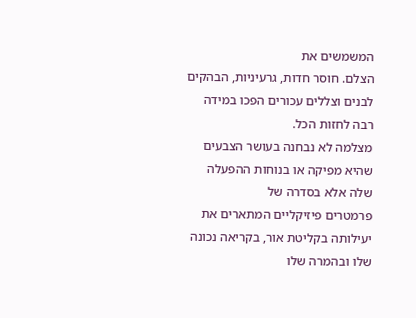המשמשים את
הצלם. חוסר חדות, גרעיניות, הבהקים לבנים וצללים עכורים הפכו במידה רבה לחזות הכל.
מצלמה לא נבחנה בעושר הצבעים שהיא מפיקה או בנוחות ההפעלה שלה אלא בסדרה של
פרמטרים פיזיקליים המתארים את יעילותה בקליטת אור, בקריאה נכונה שלו ובהמרה שלו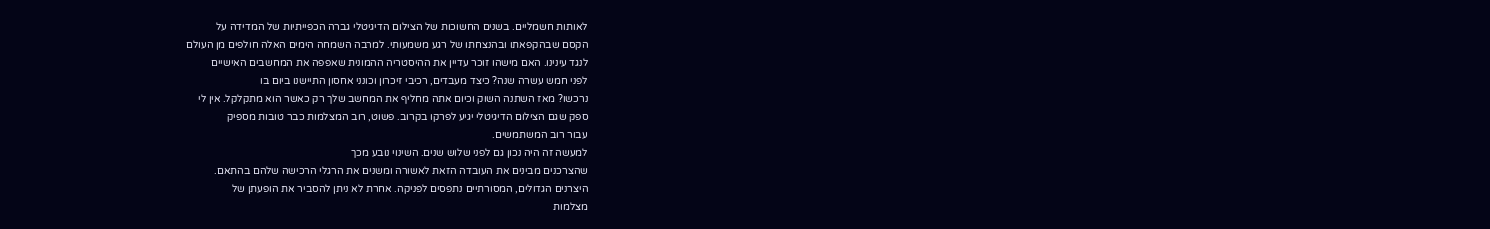לאותות חשמליים. בשנים החשוכות של הצילום הדיגיטלי גברה הכפייתיות של המדידה על
הקסם שבהקפאתו ובהנצחתו של רגע משמעותי. למרבה השמחה הימים האלה חולפים מן העולם
לנגד עינינו. האם מישהו זוכר עדיין את ההיסטריה ההמונית שאפפה את המחשבים האישיים
לפני חמש עשרה שנה? כיצד מעבדים, רכיבי זיכרון וכונני אחסון התיישנו ביום בו
נרכשו? מאז השתנה השוק וכיום אתה מחליף את המחשב שלך רק כאשר הוא מתקלקל. אין לי
ספק שגם הצילום הדיגיטלי יגיע לפרקו בקרוב. פשוט, רוב המצלמות כבר טובות מספיק
עבור רוב המשתמשים.
למעשה זה היה נכון גם לפני שלוש שנים. השינוי נובע מכך
שהצרכנים מבינים את העובדה הזאת לאשורה ומשנים את הרגלי הרכישה שלהם בהתאם.
היצרנים הגדולים, המסורתיים נתפסים לפניקה. אחרת לא ניתן להסביר את הופעתן של
מצלמות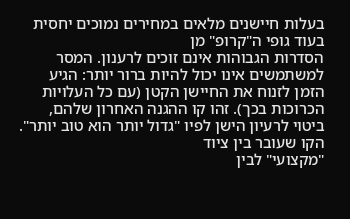בעלות חיישנים מלאים במחירים נמוכים יחסית בעוד גופי ה"קרופ" מן
הסדרות הגבוהות אינם זוכים לרענון. המסר למשתמשים אינו יכול להיות ברור יותר: הגיע
הזמן לזנוח את החיישן הקטן (עם כל העלויות הכרוכות בכך). זהו קו ההגנה האחרון שלהם,
ביטוי לרעיון הישן לפיו "גדול יותר הוא טוב יותר". הקו שעובר בין ציוד
"מקצועי" לבין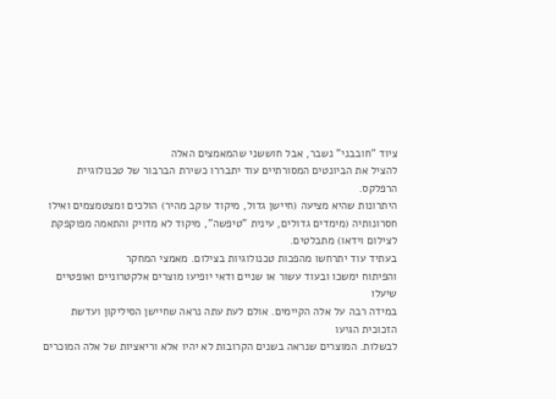ציוד "חובבני" נשבר, אבל חוששני שהמאמצים האלה
להציל את הביונטים המסורתיים עוד יתבררו כשירת הברבור של טכנולוגיית הרפלקס.
היתרונות שהיא מציעה (חיישן גדול, מיקוד עוקב מהיר) הולכים ומצטמצמים ואילו
חסרונותיה (מימדים גדולים, עינית "טיפשה", מיקוד לא מדויק והתאמה מפוקפקת
לצילום וידאו) מתבלטים.
בעתיד עוד יתרחשו מהפכות טכנולוגיות בצילום. מאמצי המחקר
והפיתוח ימשכו ובעוד עשור או שניים ודאי יופיעו מוצרים אלקטרוניים ואופטיים שיעלו
במידה רבה על אלה הקיימים. אולם לעת עתה נראה שחיישן הסיליקון ועדשת הזכוכית הגיעו
לבשלות. המוצרים שנראה בשנים הקרובות לא יהיו אלא וריאציות של אלה המוכרים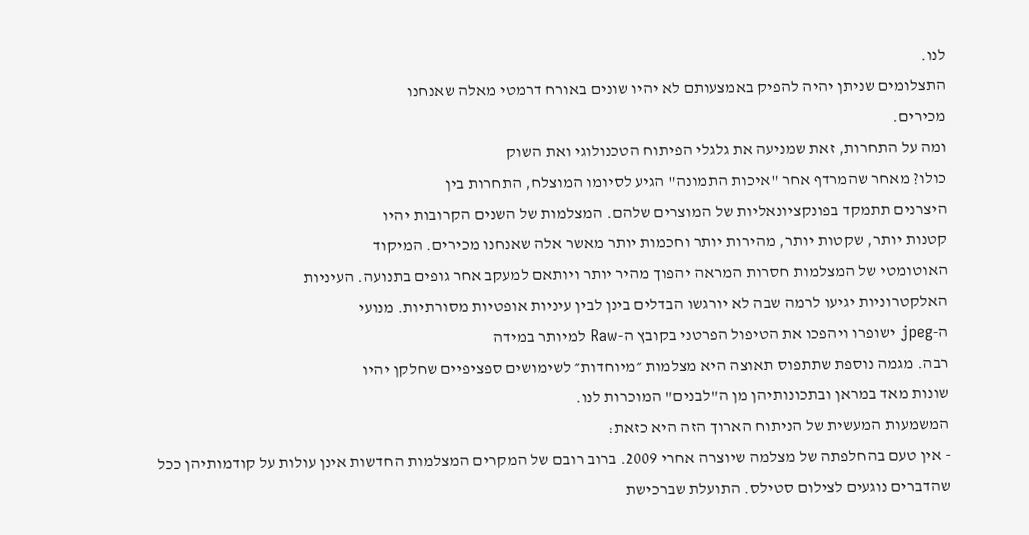לנו.
התצלומים שניתן יהיה להפיק באמצעותם לא יהיו שונים באורח דרמטי מאלה שאנחנו
מכירים.
ומה על התחרות, זאת שמניעה את גלגלי הפיתוח הטכנולוגי ואת השוק
כולו? מאחר שהמרדף אחר "איכות התמונה" הגיע לסיומו המוצלח, התחרות בין
היצרנים תתמקד בפונקציונאליות של המוצרים שלהם. המצלמות של השנים הקרובות יהיו
קטנות יותר, שקטות יותר, מהירות יותר וחכמות יותר מאשר אלה שאנחנו מכירים. המיקוד
האוטומטי של המצלמות חסרות המראה יהפוך מהיר יותר ויותאם למעקב אחר גופים בתנועה. העיניות
האלקטרוניות יגיעו לרמה שבה לא יורגשו הבדלים בינן לבין עיניות אופטיות מסורתיות. מנועי
ה-jpeg ישופרו ויהפכו את הטיפול הפרטני בקובץ ה-Raw למיותר במידה
רבה. מגמה נוספת שתתפוס תאוצה היא מצלמות ״מיוחדות״ לשימושים ספציפיים שחלקן יהיו
שונות מאד במראן ובתכונותיהן מן ה"לבנים" המוכרות לנו.
המשמעות המעשית של הניתוח הארוך הזה היא כזאת:
- אין טעם בהחלפתה של מצלמה שיוצרה אחרי 2009. ברוב רובם של המקרים המצלמות החדשות אינן עולות על קודמותיהן ככל שהדברים נוגעים לצילום סטילס. התועלת שברכישת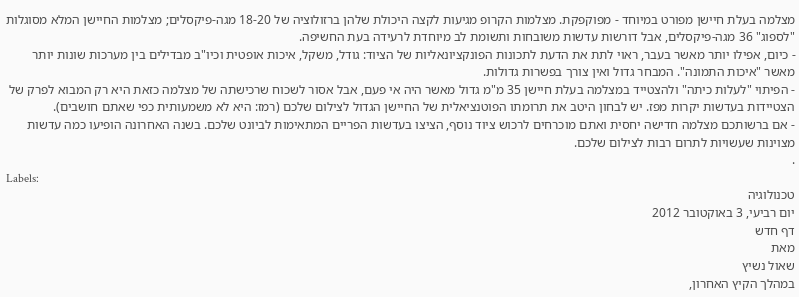מצלמה בעלת חיישן מפורט במיוחד - מפוקפקת. מצלמות הקרופ מגיעות לקצה היכולת שלהן ברזולוציה של 18-20 מגה-פיקסלים; מצלמות החיישן המלא מסוגלות "לספוג" 36 מגה-פיקסלים, אבל דורשות עדשות משובחות ותשומת לב מיוחדת לרעידה בעת החשיפה.
- כיום, אפילו יותר מאשר בעבר, ראוי לתת את הדעת לתכונות הפונקציונאליות של הציוד: גודל, משקל, איכות אופטית וכיו"ב מבדילים בין מערכות שונות יותר מאשר "איכות התמונה". המבחר גדול ואין צורך בפשרות גדולות.
- הפיתוי "לעלות כיתה" ולהצטייד במצלמה בעלת חיישן 35 מ"מ גדול מאשר היה אי פעם, אבל אסור לשכוח שרכישתה של מצלמה כזאת היא רק המבוא לפרק של הצטיידות בעדשות יקרות מפז. יש לבחון היטב את תרומתו הפוטנציאלית של החיישן הגדול לצילום שלכם (רמז: היא לא משמעותית כפי שאתם חושבים).
- אם ברשותכם מצלמה חדישה יחסית ואתם מוכרחים לרכוש ציוד נוסף, הציצו בעדשות הפריים המתאימות לביונט שלכם. בשנה האחרונה הופיעו כמה עדשות מצוינות שעשויות לתרום רבות לצילום שלכם.
.
Labels:
טכנולוגיה
יום רביעי, 3 באוקטובר 2012
דף חדש
מאת
שאול נשיץ
במהלך הקיץ האחרון,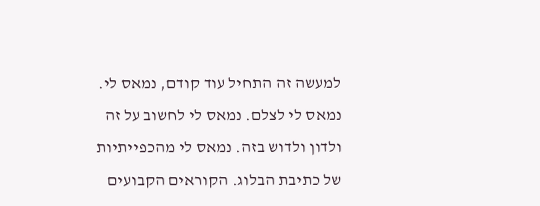למעשה זה התחיל עוד קודם, נמאס לי.
נמאס לי לצלם. נמאס לי לחשוב על זה ולדון ולדוש בזה. נמאס לי מהכפייתיות של כתיבת הבלוג. הקוראים הקבועים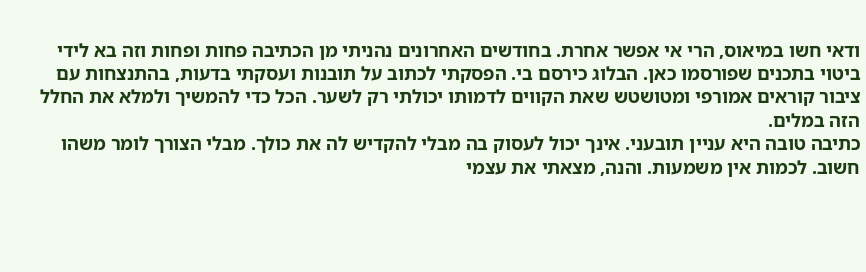ודאי חשו במיאוס, הרי אי אפשר אחרת. בחודשים האחרונים נהניתי מן הכתיבה פחות ופחות וזה בא לידי ביטוי בתכנים שפורסמו כאן. הבלוג כירסם בי. הפסקתי לכתוב על תובנות ועסקתי בדעות, בהתנצחות עם ציבור קוראים אמורפי ומטושטש שאת הקווים לדמותו יכולתי רק לשער. הכל כדי להמשיך ולמלא את החלל הזה במלים.
כתיבה טובה היא עניין תובעני. אינך יכול לעסוק בה מבלי להקדיש לה את כולך. מבלי הצורך לומר משהו חשוב. לכמות אין משמעות. והנה, מצאתי את עצמי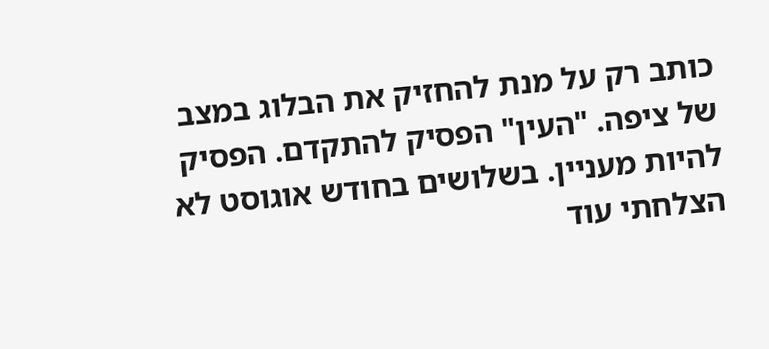כותב רק על מנת להחזיק את הבלוג במצב של ציפה. "העין" הפסיק להתקדם. הפסיק להיות מעניין. בשלושים בחודש אוגוסט לא הצלחתי עוד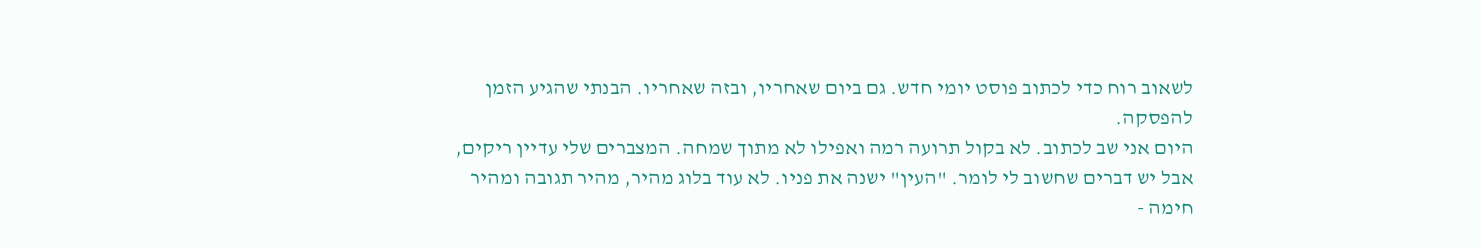לשאוב רוח כדי לכתוב פוסט יומי חדש. גם ביום שאחריו, ובזה שאחריו. הבנתי שהגיע הזמן להפסקה.
היום אני שב לכתוב. לא בקול תרועה רמה ואפילו לא מתוך שמחה. המצברים שלי עדיין ריקים, אבל יש דברים שחשוב לי לומר. "העין" ישנה את פניו. לא עוד בלוג מהיר, מהיר תגובה ומהיר חימה -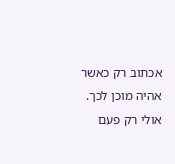אכתוב רק כאשר אהיה מוכן לכך. אולי רק פעם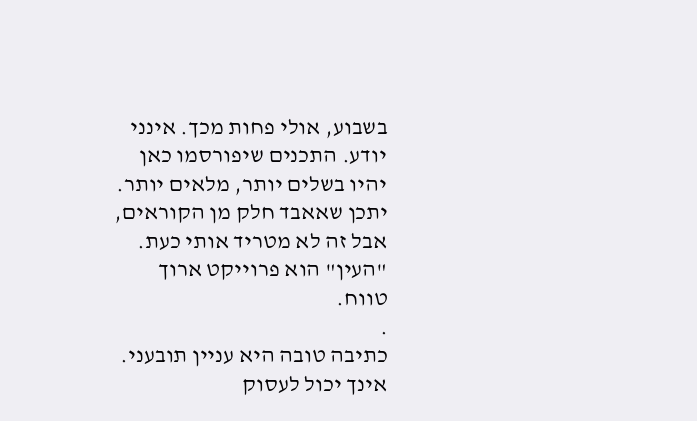בשבוע, אולי פחות מכך. אינני יודע. התכנים שיפורסמו כאן יהיו בשלים יותר, מלאים יותר. יתכן שאאבד חלק מן הקוראים, אבל זה לא מטריד אותי כעת. "העין" הוא פרוייקט ארוך טווח.
.
כתיבה טובה היא עניין תובעני. אינך יכול לעסוק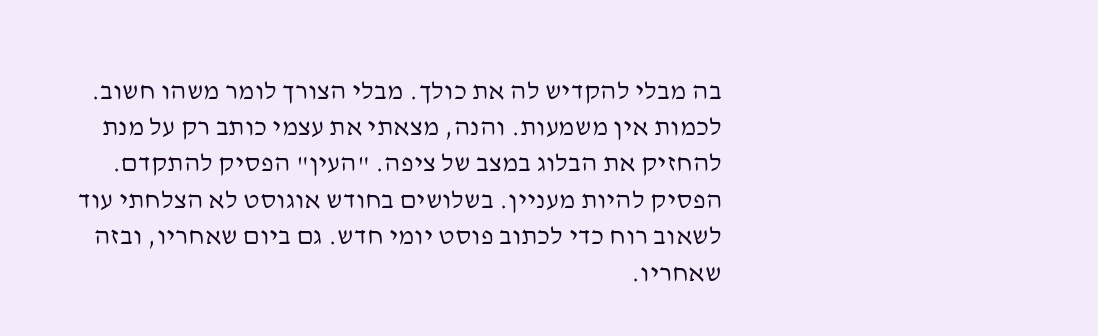בה מבלי להקדיש לה את כולך. מבלי הצורך לומר משהו חשוב. לכמות אין משמעות. והנה, מצאתי את עצמי כותב רק על מנת להחזיק את הבלוג במצב של ציפה. "העין" הפסיק להתקדם. הפסיק להיות מעניין. בשלושים בחודש אוגוסט לא הצלחתי עוד לשאוב רוח כדי לכתוב פוסט יומי חדש. גם ביום שאחריו, ובזה שאחריו.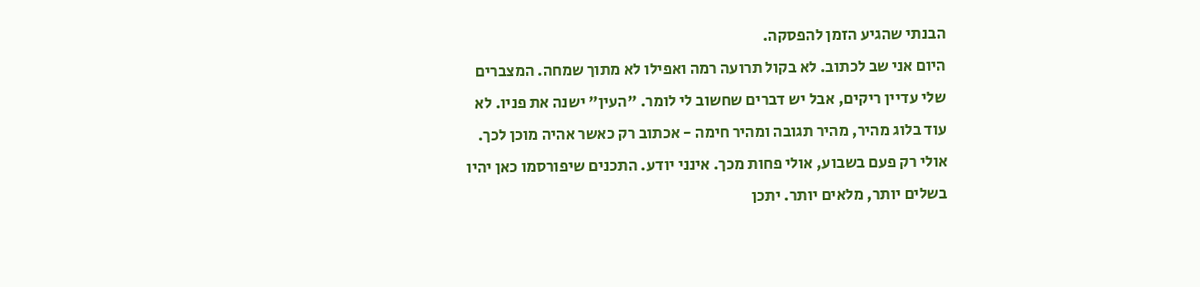הבנתי שהגיע הזמן להפסקה.
היום אני שב לכתוב. לא בקול תרועה רמה ואפילו לא מתוך שמחה. המצברים שלי עדיין ריקים, אבל יש דברים שחשוב לי לומר. "העין" ישנה את פניו. לא עוד בלוג מהיר, מהיר תגובה ומהיר חימה - אכתוב רק כאשר אהיה מוכן לכך. אולי רק פעם בשבוע, אולי פחות מכך. אינני יודע. התכנים שיפורסמו כאן יהיו בשלים יותר, מלאים יותר. יתכן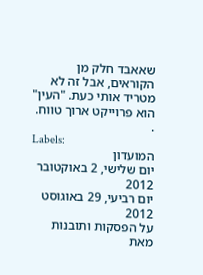שאאבד חלק מן הקוראים, אבל זה לא מטריד אותי כעת. "העין" הוא פרוייקט ארוך טווח.
.
Labels:
המועדון
יום שלישי, 2 באוקטובר 2012
יום רביעי, 29 באוגוסט 2012
על הפסקות ותובנות
מאת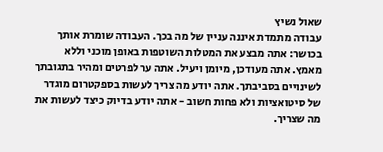שאול נשיץ
עבודה מתמדת איננה עניין של מה בכך. העבודה שומרת אותך בכושר: אתה מבצע את המטלות השוטפות באופן מוכני וללא מאמץ. אתה מעודכן, מיומן ויעיל. אתה ער לפרטים ומהיר בתגובתך לשינויים בסביבתך. אתה יודע מה צריך לעשות בספקטרום מוגדר של סיטואציות ולא פחות חשוב - אתה יודע בדיוק כיצד לעשות את מה שצריך.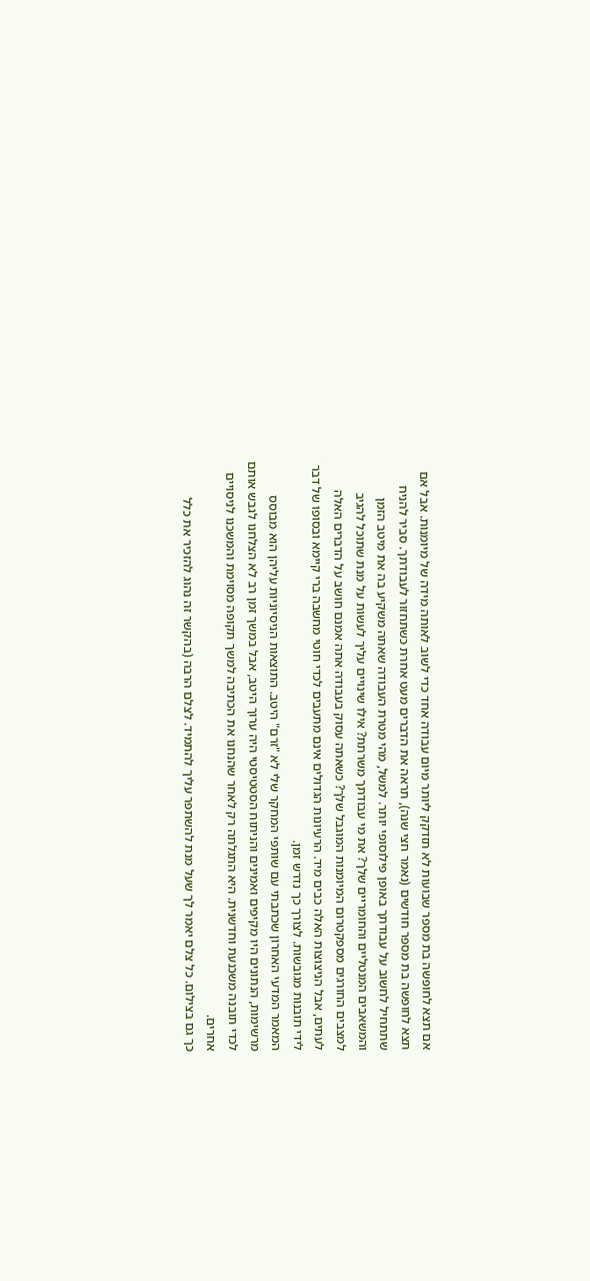אם תצא לחופשה בת מספר שבועות לא תזדקק ליותר מיום עבודה אחד כדי לשוב לאותה מידה של מיומנות. אבל אם תצא לחופשה בת מספר חודשים (נאמר חצי שנה), תראה את הדברים מעט אחרת כשתחזור לעבודתך. סביר להניח שתתחיל לחשוב על עבודתך באופן פילוסופי יותר. למשל, מהי מטרת העבודה שאתה משקיע בה את מיטב הזמן והמשאבים המנטליים והחומריים שלך? את מי עבודתך משרתת? אילו שינויים עליך לעשות על מנת שתוכל להגיב למצבים החורגים מספקטרום המיומנות המוגבל שלך? כשאתה עסוק בעבודה אתה אמנם חושב על הדברים האלה לעתים, אבל הניצוצות האלה כבים מיד. הרעיונות הגדולים אינם מתעבים לכדי חוטי מחשבה ברי קיימא ובסופו של דבר לידי תובנות מגובשות. לצורך כך נדרש זמן.
המאמר המדעי האחרון שכתבתי עם שותפי המחקר שלי לא "זרם" היטב. התוצאות הניסיוניות עליהן הוא מבוסס מרשימות, הנתונים היו מקיפים ואמינים והניתוח הסטטיסטי היה ערוך היטב, אבל במשך זמן רב לא הצלחנו לגבש אותם לכדי תובנה משכנעת וחדשנית. היא התגלתה רק לאחר שהנחנו את הכתיבה למשך תקופה מסוימת והמשכנו לניסויים אחרים.
כך גם בצילום. כל צלם יאמר לך שעל מנת להשתפר עליך להתמיד. לצלם הרבה (בהקשר זה נהוג להזכיר את כלל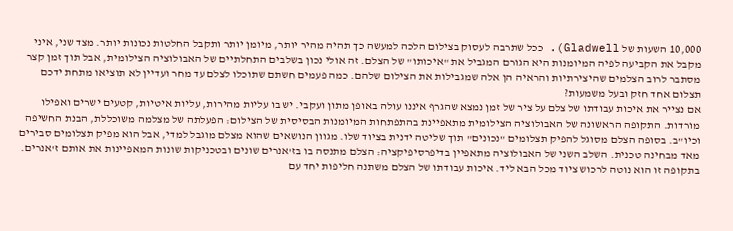10,000 השעות של Gladwell). ככל שתרבה לעסוק בצילום הלכה למעשה כך תהיה מהיר יותר, מיומן יותר ותקבל החלטות נכונות יותר. מצד שני, איני מקבל את הקביעה לפיה המיומנות היא הגורם המגביל את "איכותו" של הצלם. זה אולי נכון בשלבים התחלתיים של האבולוציה הצילומית, אבל תוך זמן קצר מסתבר לרוב הצלמים שהיצירתיות והראיה הן אלה שמגבילות את הצילום שלהם. כמה פעמים חשתם שתוכלו לצלם עד מחר ועדיין לא תוציאו מתחת ידכם תצלום אחד חזק ובעל משמעות?
אם נצייר את איכות עבודתו של צלם על ציר של זמן נמצא שהגרף איננו עולה באופן מתון ועקבי. יש בו עליות מהירות, עליות איטיות, קטעים ישרים ואפילו מורדות. התקופה הראשונה של האבולוציה הצילומית מתאפיינת בהתפתחות המיומנות הבסיסית של הצילום: הפעלתה של מצלמה משוכללת, הבנת החשיפה וכיו"ב. בסופה הצלם מסוגל להפיק תצלומים "נכונים" תוך שליטה ידנית בציוד שלו. מגוון הנושאים שהוא מצלם מוגבל למדי, אבל הוא מפיק תצלומים סבירים מאד מבחינה טכנית. השלב השני של האבולוציה מתאפיין בדיפרסיפיקציה: הצלם מתנסה בו בז'אנרים שונים ובטכניקות שונות המאפיינות את אותם ז'אנרים. בתקופה זו הוא נוטה לרכוש ציוד מכל הבא ליד. איכות עבודתו של הצלם משתנה חליפות יחד עם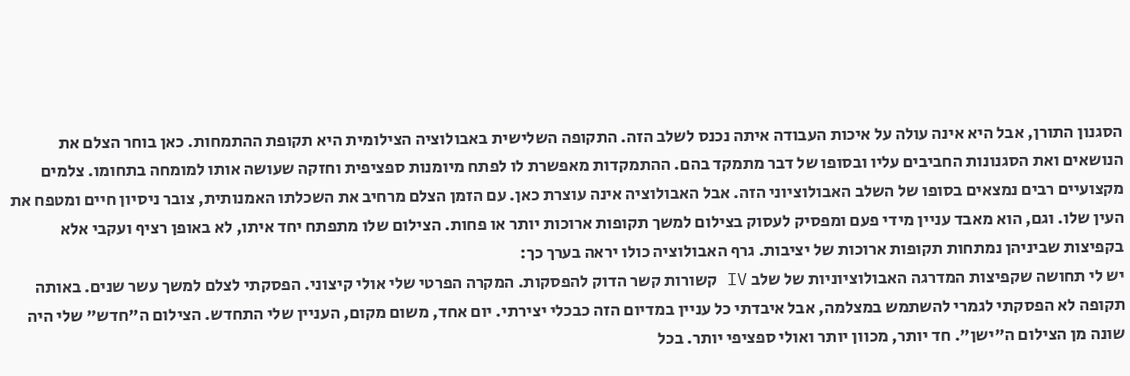הסגנון התורן, אבל היא אינה עולה על איכות העבודה איתה נכנס לשלב הזה. התקופה השלישית באבולוציה הצילומית היא תקופת ההתמחות. כאן בוחר הצלם את הנושאים ואת הסגנונות החביבים עליו ובסופו של דבר מתמקד בהם. ההתמקדות מאפשרת לו לפתח מיומנות ספציפית וחזקה שעושה אותו למומחה בתחומו. צלמים מקצועיים רבים נמצאים בסופו של השלב האבולוציוני הזה. אבל האבולוציה אינה עוצרת כאן. עם הזמן הצלם מרחיב את השכלתו האמנותית, צובר ניסיון חיים ומטפח את העין שלו. וגם, הוא מאבד עניין מידי פעם ומפסיק לעסוק בצילום למשך תקופות ארוכות יותר או פחות. הצילום שלו מתפתח יחד איתו, לא באופן רציף ועקבי אלא בקפיצות שביניהן נמתחות תקופות ארוכות של יציבות. גרף האבולוציה כולו יראה בערך כך:
יש לי תחושה שקפיצות המדרגה האבולוציוניות של שלב IV קשורות קשר הדוק להפסקות. המקרה הפרטי שלי אולי קיצוני. הפסקתי לצלם למשך עשר שנים. באותה תקופה לא הפסקתי לגמרי להשתמש במצלמה, אבל איבדתי כל עניין במדיום הזה כבכלי יצירתי. יום אחד, משום מקום, העניין שלי התחדש. הצילום ה"חדש" שלי היה שונה מן הצילום ה"ישן". חד יותר, מכוון יותר ואולי ספציפי יותר. בכל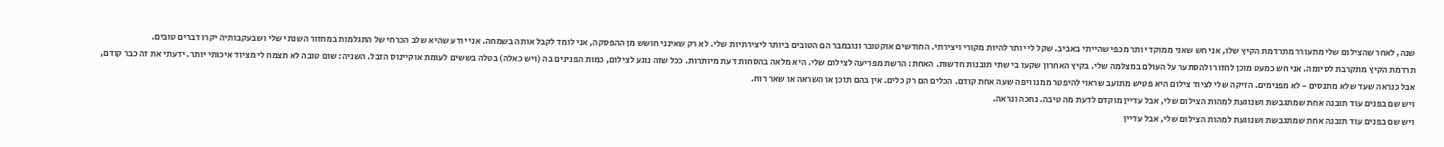שנה, לאחר שהצילום שלי מתעורר מתרדמת הקיץ שלו, אני חש שאני ממוקד יותר מכפי שהייתי באביב. שקל לי יותר להיות מקורי ויצירתי. החודשים אוקטובר ונובמבר הם הטובים ביותר ליצירתיות שלי. לא רק שאינני חושש מן ההפסקה, אני לומד לקבל אותה בשמחה. אני יודע שהיא שלב הכרחי של התגלמות במחזור השנתי שלי ושבעקבותיה יקרו דברים טובים.
תרדמת הקיץ מתקרבת לסיומה. אני חש כמעט מוכן לחזור ולהסתער על העולם במצלמה שלי. בקיץ האחרון שקעו בי שתי תובנות חדשות. האחת: הרשת מפריעה לצילום שלי. היא מלאה בהסחות דעת מיותרות. ככל שזה נוגע לצילום, כמות הפנינים בה (ויש כאלה) בטלה בששים לעומת אוקיינוס הזבל. השניה: שום טובה לא תצמח לי מציוד איכותי יותר. ידעתי את זה כבר קודם, אבל כנראה שעד שלא מתנסים - לא מפנימים. הזיקה שלי לציוד צילום היא פטיש מתועב שראוי להיפטר ממנו ויפה שעה אחת קודם. הכלים הם רק כלים. אין בהם תוכן או השראה או שאר רוח.
ויש שם בפנים עוד תובנה אחת שמתגבשת ושנוגעת למהות הצילום שלי, אבל עדיין מוקדם לדעת מה טיבה. נחכה ונראה.
ויש שם בפנים עוד תובנה אחת שמתגבשת ושנוגעת למהות הצילום שלי, אבל עדיין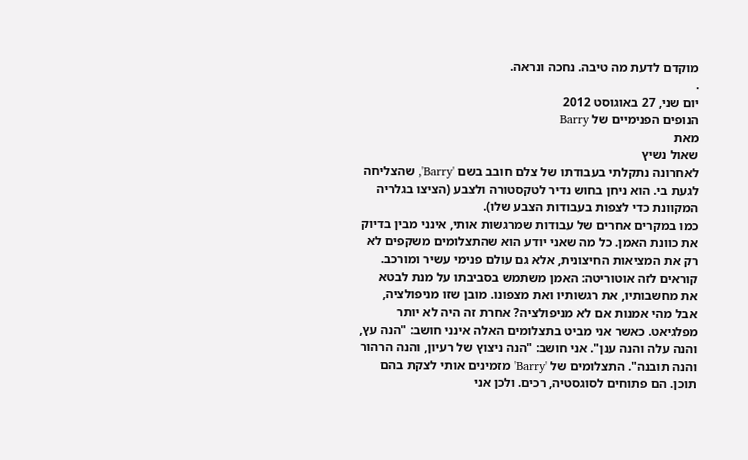מוקדם לדעת מה טיבה. נחכה ונראה.
.
יום שני, 27 באוגוסט 2012
הנופים הפנימיים של Barry
מאת
שאול נשיץ
לאחרונה נתקלתי בעבודתו של צלם חובב בשם 'Barry', שהצליחה לגעת בי. הוא ניחן בחוש נדיר לטקסטורה ולצבע (הציצו בגלריה המקוונת כדי לצפות בעבודות הצבע שלו).
כמו במקרים אחרים של עבודות שמרגשות אותי, אינני מבין בדיוק את כוונת האמן. כל מה שאני יודע הוא שהתצלומים משקפים לא רק את המציאות החיצונית, אלא גם עולם פנימי עשיר ומורכב. קוראים לזה אוטוריטה: האמן משתמש בסביבתו על מנת לבטא את מחשבותיו, את רגשותיו ואת מצפונו. מובן שזו מניפולציה, אבל מהי אמנות אם לא מניפולציה? אחרת זה היה לא יותר מפלגיאט. כאשר אני מביט בתצלומים האלה אינני חושב: "הנה עץ, והנה עלה והנה ענן". אני חושב: "הנה ניצוץ של רעיון, והנה הרהור והנה תובנה". התצלומים של 'Barry' מזמינים אותי לצקת בהם תוכן. הם פתוחים לסוגסטיה, רכים. ולכן אני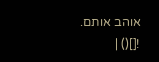אוהב אותם.
![]() |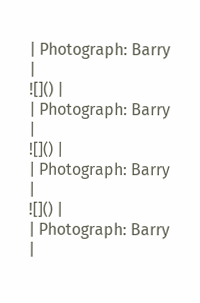| Photograph: Barry |
![]() |
| Photograph: Barry |
![]() |
| Photograph: Barry |
![]() |
| Photograph: Barry |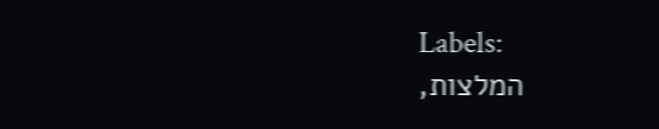Labels:
המלצות,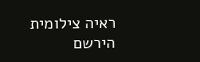ראיה צילומית
הירשם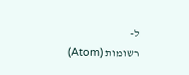ל-
רשומות (Atom)